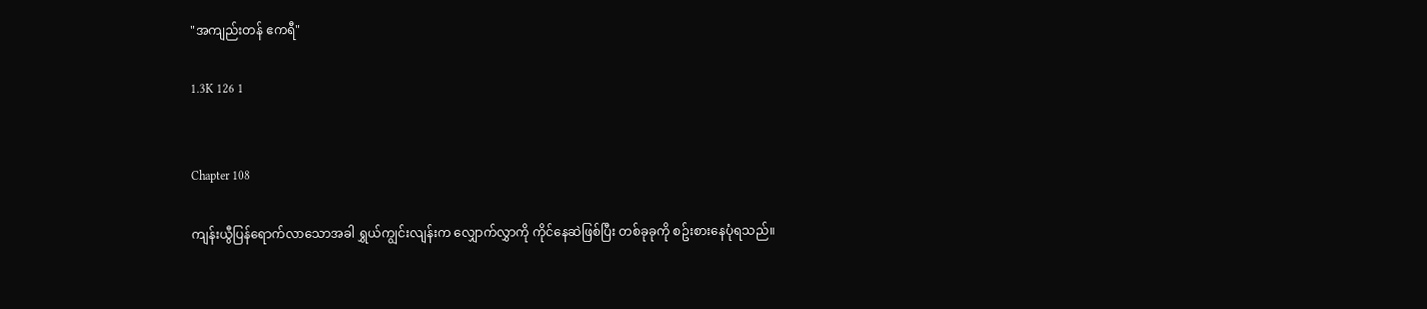"အကျည်းတန် ဧကရီ"

1.3K 126 1


Chapter 108

ကျန်းယွီပြန်ရောက်လာသောအခါ ရွှယ်ကျွင်းလျန်းက လျှောက်လွှာကို ကိုင်နေဆဲဖြစ်ပြီး တစ်ခုခုကို စဥ်းစားနေပုံရသည်။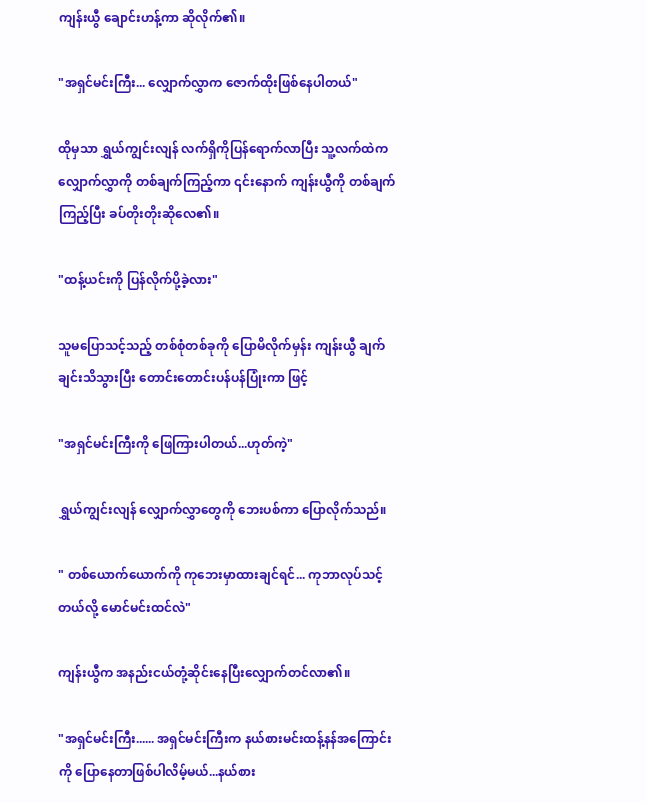ကျန်းယွီ ချောင်းဟန့်ကာ ဆိုလိုက်၏။

"အရှင်မင်းကြီး... လျှောက်လွှာက ဇောက်ထိုးဖြစ်နေပါတယ်"

ထိုမှသာ ရွှယ်ကျွင်းလျန် လက်ရှိကိုပြန်ရောက်လာပြီး သူ့လက်ထဲကလျှောက်လွှာကို တစ်ချက်ကြည့်ကာ ၎င်းနောက် ကျန်းယွီကို တစ်ချက်ကြည့်ပြီး ခပ်တိုးတိုးဆိုလေ၏။

"ထန့်ယင်းကို ပြန်လိုက်ပို့ခဲ့လား"

သူမပြောသင့်သည့် တစ်စုံတစ်ခုကို ပြောမိလိုက်မှန်း ကျန်းယွီ ချက်ချင်းသိသွားပြီး တောင်းတောင်းပန်ပန်ပြုံးကာ ဖြင့်

"အရှင်မင်းကြီးကို ဖြေကြားပါတယ်...ဟုတ်ကဲ့"

ရွှယ်ကျွင်းလျန် လျှောက်လွှာတွေကို ဘေးပစ်ကာ ပြောလိုက်သည်။

" တစ်ယောက်ယောက်ကို ကုဘေးမှာထားချင်ရင်... ကုဘာလုပ်သင့်တယ်လို့ မောင်မင်းထင်လဲ"

ကျန်းယွီက အနည်းငယ်တုံ့ဆိုင်းနေပြီးလျှောက်တင်လာ၏။

"အရှင်မင်းကြီး...... အရှင်မင်းကြီးက နယ်စားမင်းထန့်နန်အကြောင်းကို ပြောနေတာဖြစ်ပါလိမ့်မယ်...နယ်စား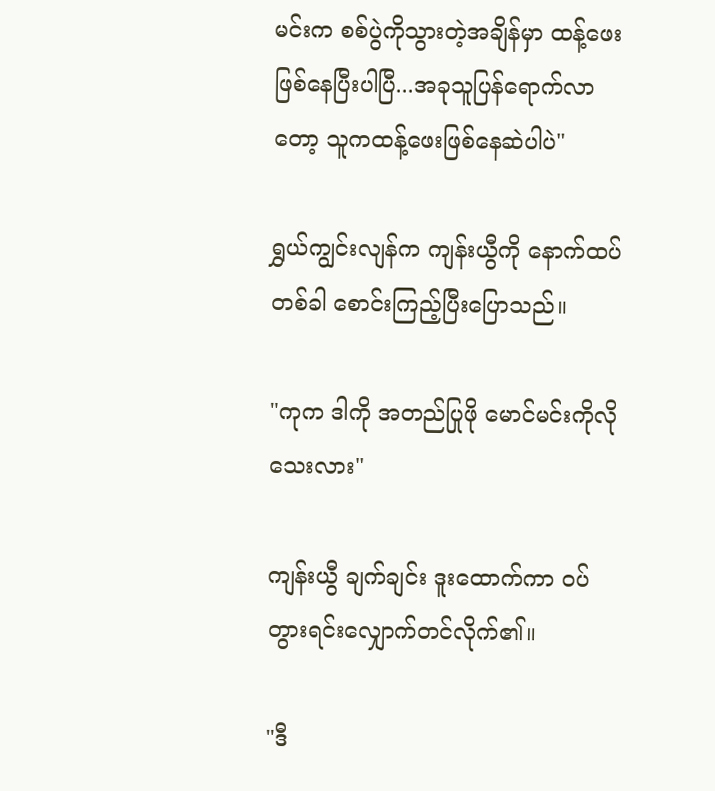မင်းက စစ်ပွဲကိုသွားတဲ့အချိန်မှာ ထန့်ဖေးဖြစ်နေပြီးပါပြီ...အခုသူပြန်ရောက်လာတော့ သူကထန့်ဖေးဖြစ်နေဆဲပါပဲ"

ရွှယ်ကျွင်းလျန်က ကျန်းယွီကို နောက်ထပ်တစ်ခါ စောင်းကြည့်ပြီးပြောသည်။

"ကုက ဒါကို အတည်ပြုဖို မောင်မင်းကိုလိုသေးလား"

ကျန်းယွီ ချက်ချင်း ဒူးထောက်ကာ ဝပ်တွားရင်းလျှောက်တင်လိုက်၏။

"ဒီ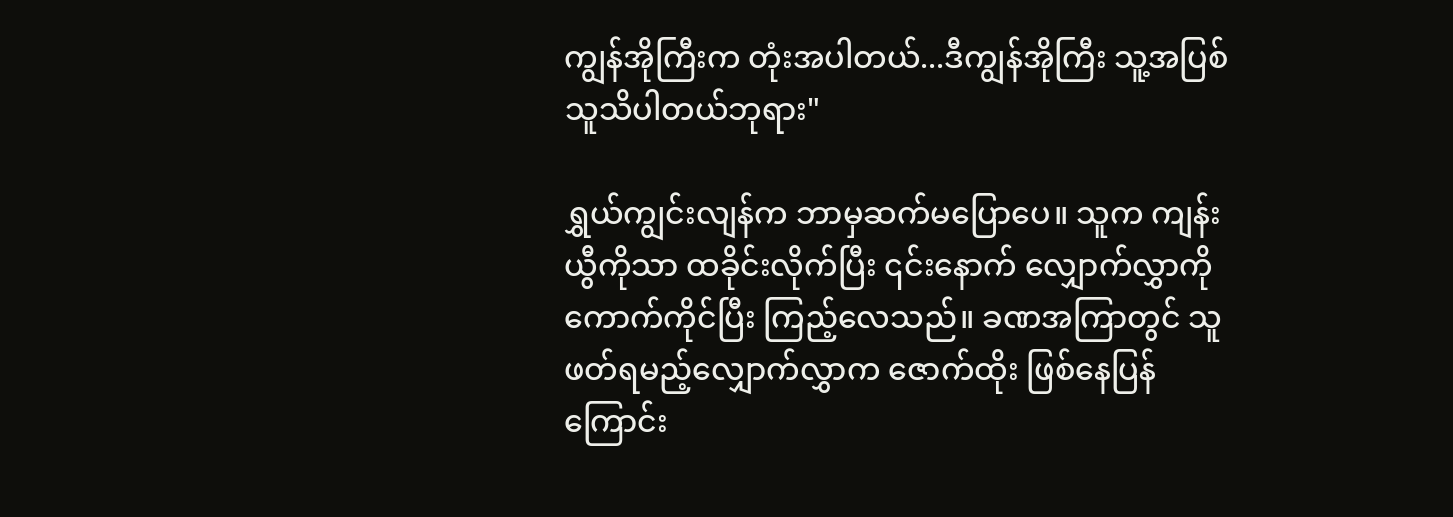ကျွန်အိုကြီးက တုံးအပါတယ်...ဒီကျွန်အိုကြီး သူ့အပြစ် သူသိပါတယ်ဘုရား"

ရွှယ်ကျွင်းလျန်က ဘာမှဆက်မပြောပေ။ သူက ကျန်းယွီကိုသာ ထခိုင်းလိုက်ပြီး ၎င်းနောက် လျှောက်လွှာကို ကောက်ကိုင်ပြီး ကြည့်လေသည်။ ခဏအကြာတွင် သူဖတ်ရမည့်လျှောက်လွှာက ဇောက်ထိုး ဖြစ်နေပြန်ကြောင်း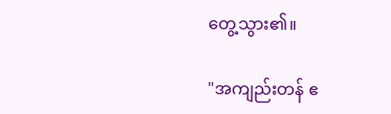တွေ့သွား၏။

"အကျည်းတန် ဧ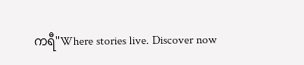ကရီ"Where stories live. Discover now